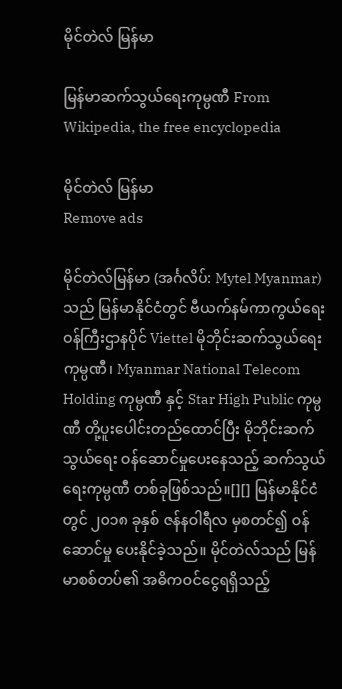မိုင်တဲလ် မြန်မာ

မြန်မာဆက်သွယ်ရေးကုမ္ပဏီ From Wikipedia, the free encyclopedia

မိုင်တဲလ် မြန်မာ
Remove ads

မိုင်တဲလ်မြန်မာ (အင်္ဂလိပ်: Mytel Myanmar) သည် မြန်မာနိုင်ငံတွင် ဗီယက်နမ်ကာကွယ်ရေးဝန်ကြီးဌာနပိုင် Viettel မိုဘိုင်းဆက်သွယ်ရေးကုမ္ပဏီ၊ Myanmar National Telecom Holding ကုမ္ပဏီ နှင့် Star High Public ကုမ္ပဏီ တို့ပူးပေါင်းတည်ထောင်ပြီး မိုဘိုင်းဆက်သွယ်ရေး ဝန်ဆောင်မှုပေးနေသည့် ဆက်သွယ်ရေးကုမ္ပဏီ တစ်ခုဖြစ်သည်။[][] မြန်မာနိုင်ငံတွင် ၂၀၁၈ ခုနှစ် ဇန်နဝါရီလ မှစတင်၍ ဝန်ဆောင်မှု ပေးနိုင်ခဲ့သည်။ မိုင်တဲလ်သည် မြန်မာစစ်တပ်၏ အဓိကဝင်ငွေရရှိသည့်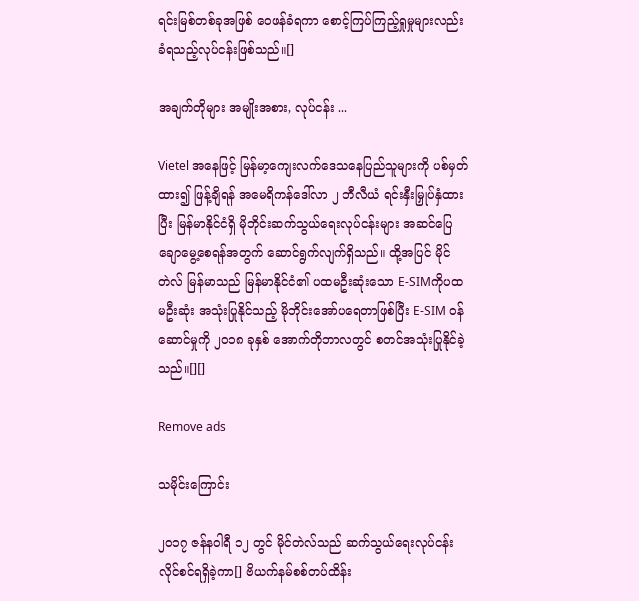ရင်းမြစ်တစ်ခုအဖြစ် ဝေဖန်ခံရကာ စောင့်ကြပ်ကြည့်ရှုမှုများလည်း ခံရသည့်လုပ်ငန်းဖြစ်သည်။[]

အချက်တိုများ အမျိုးအစား, လုပ်ငန်း ...

Vietel အနေဖြင့် မြန်မာ့ကျေးလက်ဒေသနေပြည်သူများကို ပစ်မှတ်ထား၍ ဖြန့်ချိရန် အမေရိကန်ဒေါ်လာ ၂ ဘီလီယံ ရင်းနှီးမြှုပ်နှံထားပြီး မြန်မာနိုင်ငံရှိ မိုဘိုင်းဆက်သွယ်ရေးလုပ်ငန်းများ အဆင်ပြေချောမွေ့စေရန်အတွက် ဆောင်ရွက်လျက်ရှိသည်။ ထို့အပြင် မိုင်တဲလ် မြန်မာသည် မြန်မာနိုင်ငံ၏ ပထမဦးဆုံးသော E-SIMကိုပထမဦးဆုံး အသုံးပြုနိုင်သည့် မိုဘိုင်းအော်ပရေတာဖြစ်ပြီး E-SIM ဝန်ဆောင်မှုကို ၂၀၁၈ ခုနှစ် အောက်တိုဘာလတွင် စတင်အသုံးပြုနိုင်ခဲ့သည်။[][]

Remove ads

သမိုင်းကြောင်း

၂၀၁၇ ဇန်နဝါရီ ၁၂ တွင် မိုင်တဲလ်သည် ဆက်သွယ်ရေးလုပ်ငန်းလိုင်စင်ရရှိခဲ့ကာ[] ဗိယက်နမ်စစ်တပ်ထိန်း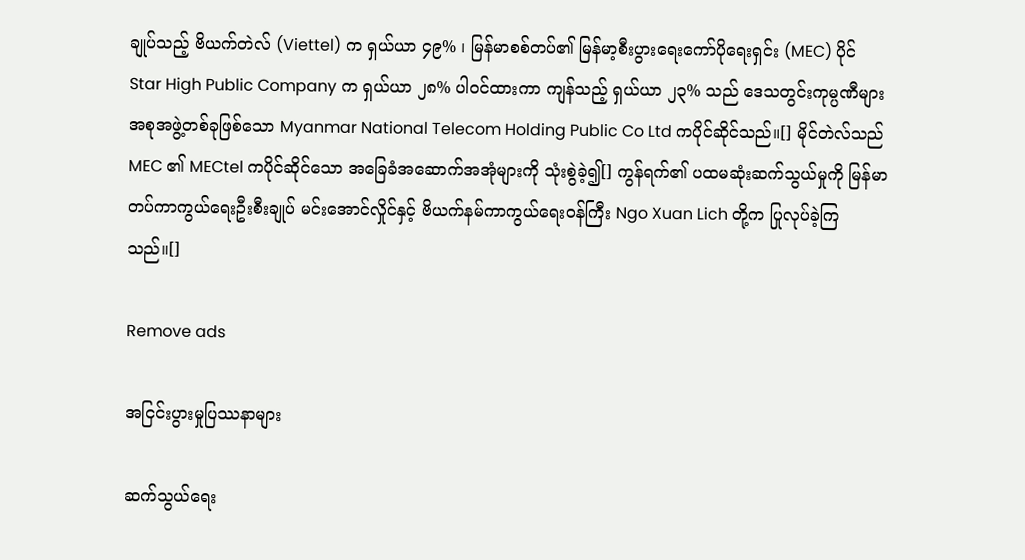ချုပ်သည့် ဗိယက်တဲလ် (Viettel) က ရှယ်ယာ ၄၉% ၊ မြန်မာစစ်တပ်၏ မြန်မာ့စီးပွားရေးကော်ပိုရေးရှင်း (MEC) ပိုင် Star High Public Company က ရှယ်ယာ ၂၈% ပါဝင်ထားကာ ကျန်သည့် ရှယ်ယာ ၂၃% သည် ဒေသတွင်းကုမ္ပဏီများအစုအဖွဲ့တစ်ခုဖြစ်သော Myanmar National Telecom Holding Public Co Ltd ကပိုင်ဆိုင်သည်။[] မိုင်တဲလ်သည် MEC ၏ MECtel ကပိုင်ဆိုင်သော အခြေခံအဆောက်အအုံများကို သုံးစွဲခဲ့၍[] ကွန်ရက်၏ ပထမဆုံးဆက်သွယ်မှုကို မြန်မာတပ်ကာကွယ်ရေးဦးစီးချုပ် မင်းအောင်လှိုင်နှင့် ဗိယက်နမ်ကာကွယ်ရေးဝန်ကြီး Ngo Xuan Lich တို့က ပြုလုပ်ခဲ့ကြသည်။[]

Remove ads

အငြင်းပွားမှုပြဿနာများ

ဆက်သွယ်ရေး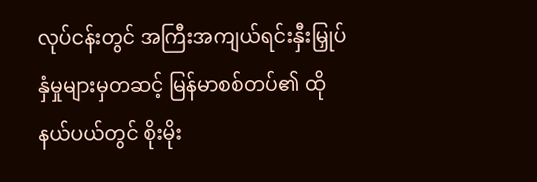လုပ်ငန်းတွင် အကြီးအကျယ်ရင်းနှီးမြှုပ်နှံမှုများမှတဆင့် မြန်မာစစ်တပ်၏ ထိုနယ်ပယ်တွင် စိုးမိုး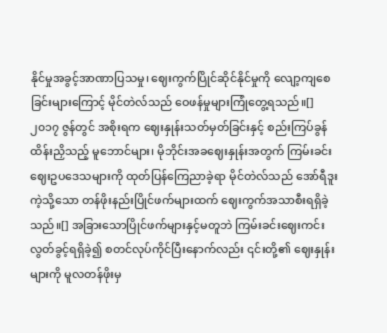နိုင်မှုအခွင့်အာဏာပြသမှု၊ ဈေးကွက်ပြိုင်ဆိုင်နိုင်မှုကို လျော့ကျစေခြင်းများကြောင့် မိုင်တဲလ်သည် ဝေဖန်မှုများကြုံတွေ့ရသည်။[] ၂၀၁၇ ဇွန်တွင် အစိုးရက ဈေးနှုန်းသတ်မှတ်ခြင်းနှင့် စည်းကြပ်ခွန် ထိန်းညှိသည့် မူဘောင်များ၊ မိုဘိုင်းအခဈေးနှုန်းအတွက် ကြမ်းခင်းဈေးဥပဒေသများကို ထုတ်ပြန်ကြေညာခဲ့ရာ မိုင်တဲလ်သည် အော်ရီဒူးကဲ့သို့သော တန်ဖိုးနည်းပြိုင်ဖက်များထက် ဈေးကွက်အသာစီးရရှိခဲ့သည်။[] အခြားသောပြိုင်ဖက်များနှင့်မတူဘဲ ကြမ်းခင်းဈေးကင်းလွတ်ခွင့်ရရှိခဲ့၍ စတင်လုပ်ကိုင်ပြီးနောက်လည်း ၎င်းတို့၏ ဈေးနှုန်းများကို မူလတန်ဖိုးမှ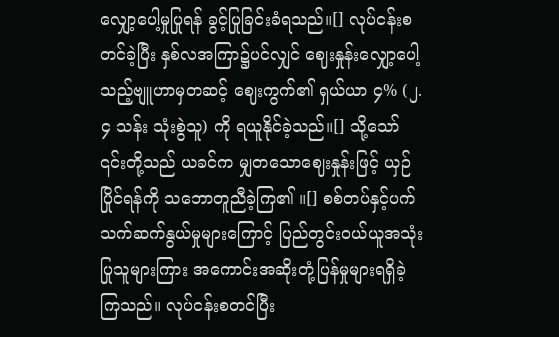လျှော့ပေါ့မှုပြုရန် ခွင့်ပြုခြင်းခံရသည်။[] လုပ်ငန်းစတင်ခဲ့ပြီး နှစ်လအကြာ၌ပင်လျှင် ဈေးနှုန်းလျှော့ပေါ့သည့်ဗျူဟာမှတဆင့် ဈေးကွက်၏ ရှယ်ယာ ၄% (၂.၄ သန်း သုံးစွဲသူ) ကို ရယူနိုင်ခဲ့သည်။[] သို့သော် ၎င်းတို့သည် ယခင်က မျှတသောဈေးနှုန်းဖြင့် ယှဉ်ပြိုင်ရန်ကို သဘောတူညီခဲ့ကြ၏ ။[] စစ်တပ်နှင့်ပက်သက်ဆက်နွယ်မှုများကြောင့် ပြည်တွင်းဝယ်ယူအသုံးပြုသူများကြား အကောင်းအဆိုးတုံ့ပြန်မှုများရရှိခဲ့ကြသည်။ လုပ်ငန်းစတင်ပြီး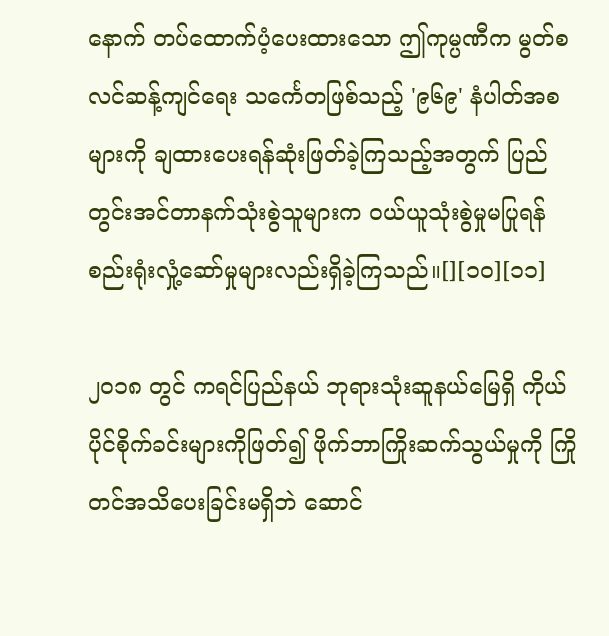နောက် တပ်ထောက်ပံ့ပေးထားသော ဤကုမ္ပဏီက မွတ်စလင်ဆန့်ကျင်ရေး သင်္ကေတဖြစ်သည့် '၉၆၉' နံပါတ်အစများကို ချထားပေးရန်ဆုံးဖြတ်ခဲ့ကြသည့်အတွက် ပြည်တွင်းအင်တာနက်သုံးစွဲသူများက ဝယ်ယူသုံးစွဲမှုမပြုရန် စည်းရုံးလှုံ့ဆော်မှုများလည်းရှိခဲ့ကြသည်။[][၁၀][၁၁]

၂၀၁၈ တွင် ကရင်ပြည်နယ် ဘုရားသုံးဆူနယ်မြေရှိ ကိုယ်ပိုင်စိုက်ခင်းများကိုဖြတ်၍ ဖိုက်ဘာကြိုးဆက်သွယ်မှုကို ကြိုတင်အသိပေးခြင်းမရှိဘဲ ဆောင်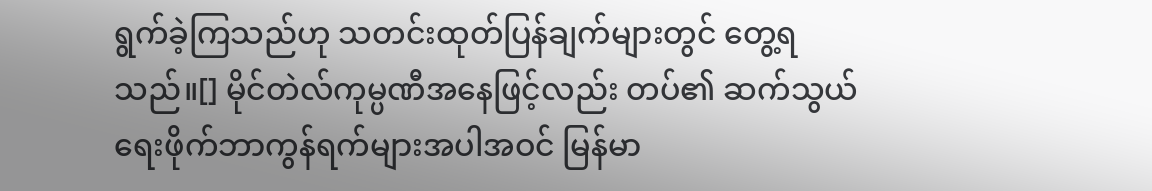ရွက်ခဲ့ကြသည်ဟု သတင်းထုတ်ပြန်ချက်များတွင် တွေ့ရသည်။[] မိုင်တဲလ်ကုမ္ပဏီအနေဖြင့်လည်း တပ်၏ ဆက်သွယ်ရေးဖိုက်ဘာကွန်ရက်များအပါအဝင် မြန်မာ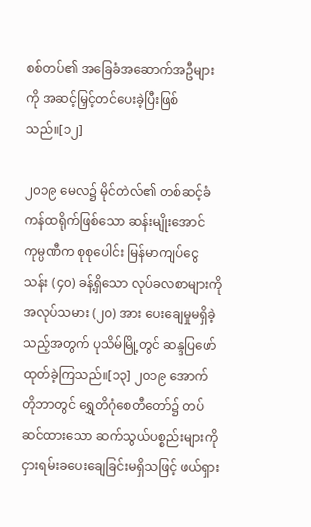စစ်တပ်၏ အခြေခံအဆောက်အဦများကို အဆင့်မြှင့်တင်ပေးခဲ့ပြီးဖြစ်သည်။[၁၂]

၂၀၁၉ မေလ၌ မိုင်တဲလ်၏ တစ်ဆင့်ခံကန်ထရိုက်ဖြစ်သော ဆန်းမျိုးအောင်ကုမ္ပဏီက စုစုပေါင်း မြန်မာကျပ်ငွေ သန်း (၄၀) ခန့်ရှိသော လုပ်ခလစာများကို အလုပ်သမား (၂၀) အား ပေးချေမှုမရှိခဲ့သည့်အတွက် ပုသိမ်မြို့တွင် ဆန္ဒပြဖော်ထုတ်ခဲ့ကြသည်။[၁၃] ၂၀၁၉ အောက်တိုဘာတွင် ရွှေတိဂုံစေတီတော်၌ တပ်ဆင်ထားသော ဆက်သွယ်ပစ္စည်းများကို ငှားရမ်းခပေးချေခြင်းမရှိသဖြင့် ဖယ်ရှား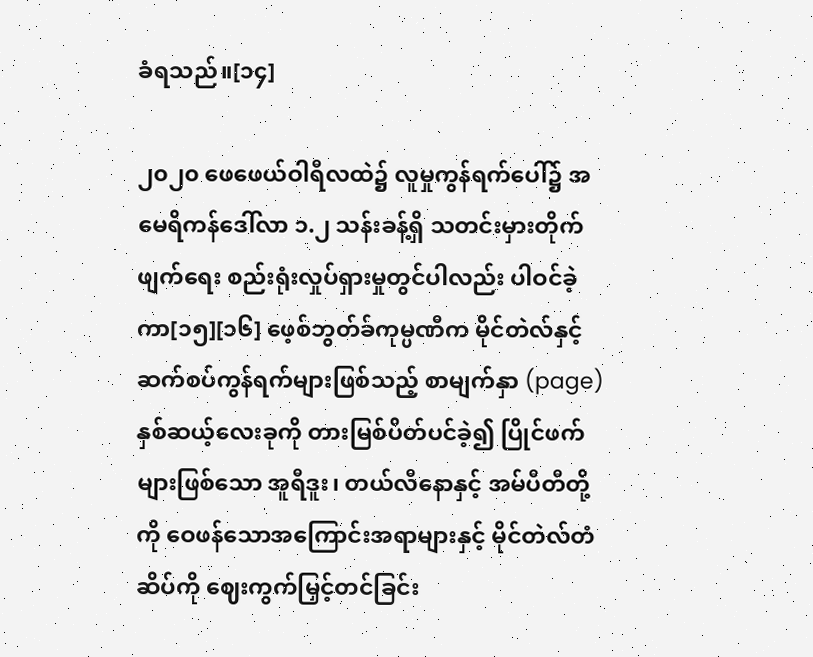ခံရသည်။[၁၄]

၂၀၂၀ ဖေဖေယ်ဝါရီလထဲ၌ လူမှုကွန်ရက်ပေါ်၌ အမေရိကန်ဒေါ်လာ ၁.၂ သန်းခန့်ရှိ သတင်းမှားတိုက်ဖျက်ရေး စည်းရုံးလှုပ်ရှားမှုတွင်ပါလည်း ပါဝင်ခဲ့ကာ[၁၅][၁၆] ဖေ့စ်ဘွတ်ခ်ကုမ္ပဏီက မိုင်တဲလ်နှင့်ဆက်စပ်ကွန်ရက်များဖြစ်သည့် စာမျက်နှာ (page) နှစ်ဆယ့်လေးခုကို တားမြစ်ပိတ်ပင်ခဲ့၍ ပြိုင်ဖက်များဖြစ်သော အူရီဒူး၊ တယ်လီနောနှင့် အမ်ပီတီတို့ကို ဝေဖန်သောအကြောင်းအရာများနှင့် မိုင်တဲလ်တံဆိပ်ကို ဈေးကွက်မြှင့်တင်ခြင်း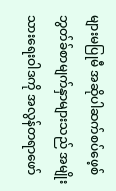များမပြုမီ အဆိုပါဆက်စပ်ဖေ့စ်ဘွတ်ခ်စာမျက်နှာများသည် အမျိုးသားရေးဝါဒကို အလွန်တရာဖော်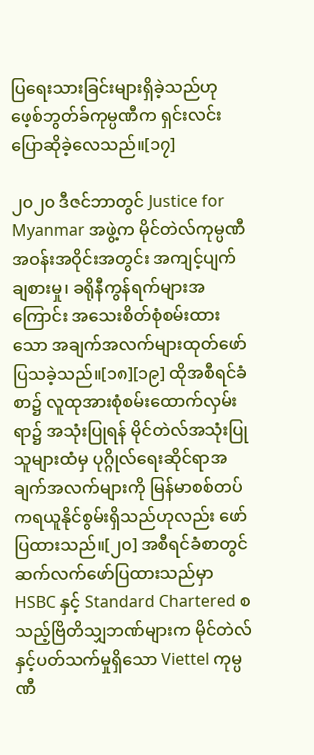ပြရေးသားခြင်းများရှိခဲ့သည်ဟု ဖေ့စ်ဘွတ်ခ်ကုမ္ပဏီက ရှင်းလင်းပြောဆိုခဲ့လေသည်။[၁၇]

၂၀၂၀ ဒီဇင်ဘာတွင် Justice for Myanmar အဖွဲ့က မိုင်တဲလ်ကုမ္ပဏီအဝန်းအဝိုင်းအတွင်း အကျင့်ပျက်ချစားမှု၊ ခရိုနီကွန်ရက်များအကြောင်း အသေးစိတ်စုံစမ်းထားသော အချက်အလက်များထုတ်ဖော်ပြသခဲ့သည်။[၁၈][၁၉] ထိုအစီရင်ခံစာ၌ လူထုအားစုံစမ်းထောက်လှမ်းရာ၌ အသုံးပြုရန် မိုင်တဲလ်အသုံးပြုသူများထံမှ ပုဂ္ဂိုလ်ရေးဆိုင်ရာအချက်အလက်များကို မြန်မာစစ်တပ်ကရယူနိုင်စွမ်းရှိသည်ဟုလည်း ဖော်ပြထားသည်။[၂၀] အစီရင်ခံစာတွင် ဆက်လက်ဖော်ပြထားသည်မှာ HSBC နှင့် Standard Chartered စသည့်ဗြိတိသျှဘဏ်များက မိုင်တဲလ်နှင့်ပတ်သက်မှုရှိသော Viettel ကုမ္ပဏီ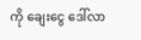ကို ချေးငွေ ဒေါ်လာ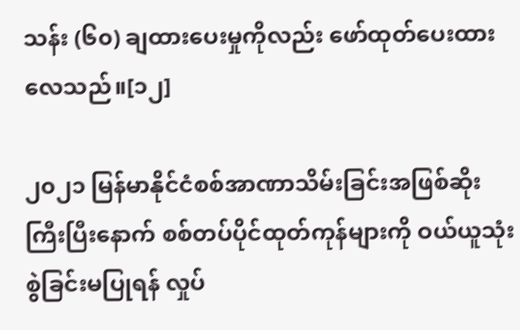သန်း (၆၀) ချထားပေးမှုကိုလည်း ဖော်ထုတ်ပေးထားလေသည်။[၁၂]

၂၀၂၁ မြန်မာနိုင်ငံစစ်အာဏာသိမ်းခြင်းအဖြစ်ဆိုးကြီးပြီးနောက် စစ်တပ်ပိုင်ထုတ်ကုန်များကို ဝယ်ယူသုံးစွဲခြင်းမပြုရန် လှုပ်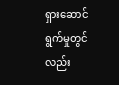ရှားဆောင်ရွက်မှုတွင်လည်း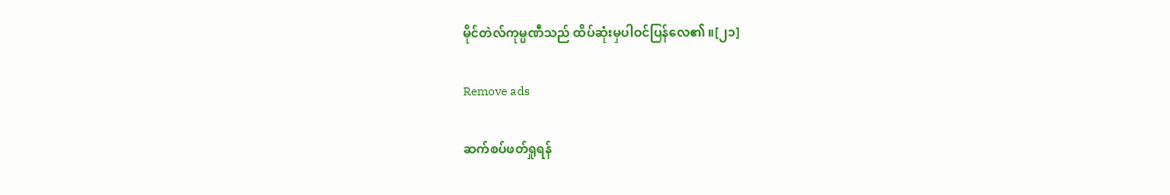မိုင်တဲလ်ကုမ္ပဏီသည် ထိပ်ဆုံးမှပါဝင်ပြန်လေ၏ ။[၂၁]

Remove ads

ဆက်စပ်ဖတ်ရှုရန်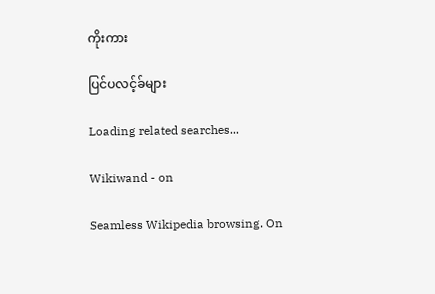ကိုးကား

ပြင်ပလင့်ခ်များ

Loading related searches...

Wikiwand - on

Seamless Wikipedia browsing. On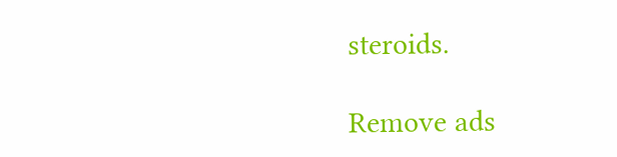steroids.

Remove ads